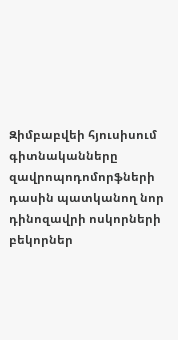Զիմբաբվեի հյուսիսում գիտնականները զավրոպոդոմորֆների դասին պատկանող նոր դինոզավրի ոսկորների բեկորներ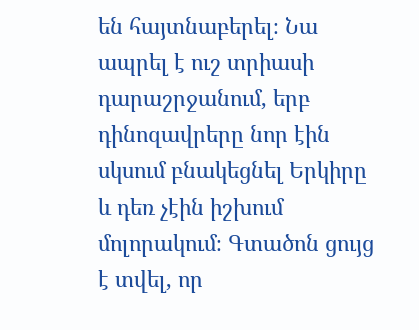են հայտնաբերել։ Նա ապրել է ուշ տրիասի դարաշրջանում, երբ դինոզավրերը նոր էին սկսում բնակեցնել Երկիրը և դեռ չէին իշխում մոլորակում։ Գտածոն ցույց է տվել, որ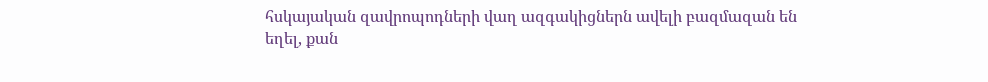հսկայական զավրոպոդների վաղ ազգակիցներն ավելի բազմազան են եղել, քան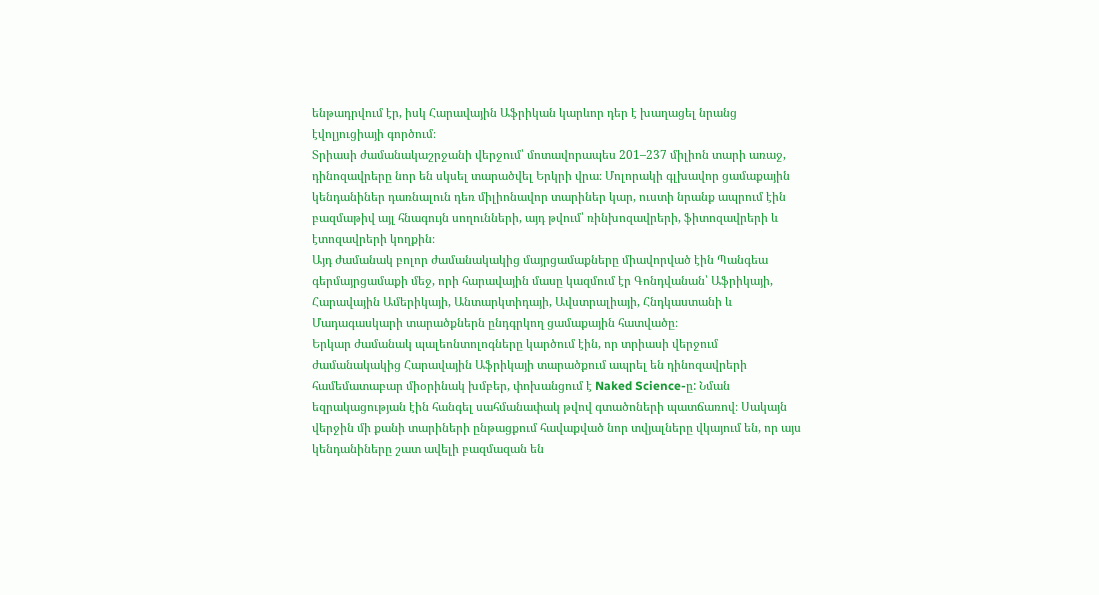ենթադրվում էր, իսկ Հարավային Աֆրիկան կարևոր դեր է խաղացել նրանց էվոլյուցիայի գործում։
Տրիասի ժամանակաշրջանի վերջում՝ մոտավորապես 201–237 միլիոն տարի առաջ, դինոզավրերը նոր են սկսել տարածվել Երկրի վրա։ Մոլորակի գլխավոր ցամաքային կենդանիներ դառնալուն դեռ միլիոնավոր տարիներ կար, ուստի նրանք ապրում էին բազմաթիվ այլ հնագույն սողունների, այդ թվում՝ ռինխոզավրերի, ֆիտոզավրերի և էտոզավրերի կողքին։
Այդ ժամանակ բոլոր ժամանակակից մայրցամաքները միավորված էին Պանգեա գերմայրցամաքի մեջ, որի հարավային մասը կազմում էր Գոնդվանան՝ Աֆրիկայի, Հարավային Ամերիկայի, Անտարկտիդայի, Ավստրալիայի, Հնդկաստանի և Մադագասկարի տարածքներն ընդգրկող ցամաքային հատվածը։
Երկար ժամանակ պալեոնտոլոգները կարծում էին, որ տրիասի վերջում ժամանակակից Հարավային Աֆրիկայի տարածքում ապրել են դինոզավրերի համեմատաբար միօրինակ խմբեր, փոխանցում է Naked Science-ը: Նման եզրակացության էին հանգել սահմանափակ թվով գտածոների պատճառով։ Սակայն վերջին մի քանի տարիների ընթացքում հավաքված նոր տվյալները վկայում են, որ այս կենդանիները շատ ավելի բազմազան են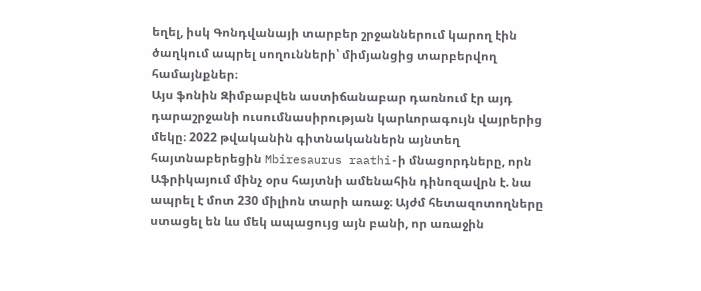եղել, իսկ Գոնդվանայի տարբեր շրջաններում կարող էին ծաղկում ապրել սողունների՝ միմյանցից տարբերվող համայնքներ։
Այս ֆոնին Զիմբաբվեն աստիճանաբար դառնում էր այդ դարաշրջանի ուսումնասիրության կարևորագույն վայրերից մեկը։ 2022 թվականին գիտնականներն այնտեղ հայտնաբերեցին Mbiresaurus raathi-ի մնացորդները, որն Աֆրիկայում մինչ օրս հայտնի ամենահին դինոզավրն է. նա ապրել է մոտ 230 միլիոն տարի առաջ։ Այժմ հետազոտողները ստացել են ևս մեկ ապացույց այն բանի, որ առաջին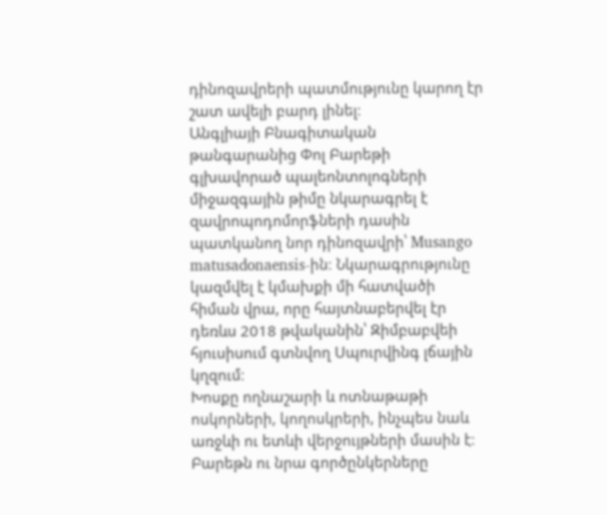դինոզավրերի պատմությունը կարող էր շատ ավելի բարդ լինել։
Անգլիայի Բնագիտական թանգարանից Փոլ Բարեթի գլխավորած պալեոնտոլոգների միջազգային թիմը նկարագրել է զավրոպոդոմորֆների դասին պատկանող նոր դինոզավրի՝ Musango matusadonaensis-ին։ Նկարագրությունը կազմվել է կմախքի մի հատվածի հիման վրա, որը հայտնաբերվել էր դեռևս 2018 թվականին՝ Զիմբաբվեի հյուսիսում գտնվող Սպուրվինգ լճային կղզում։
Խոսքը ողնաշարի և ոտնաթաթի ոսկորների, կողոսկրերի, ինչպես նաև առջևի ու ետևի վերջույթների մասին է։ Բարեթն ու նրա գործընկերները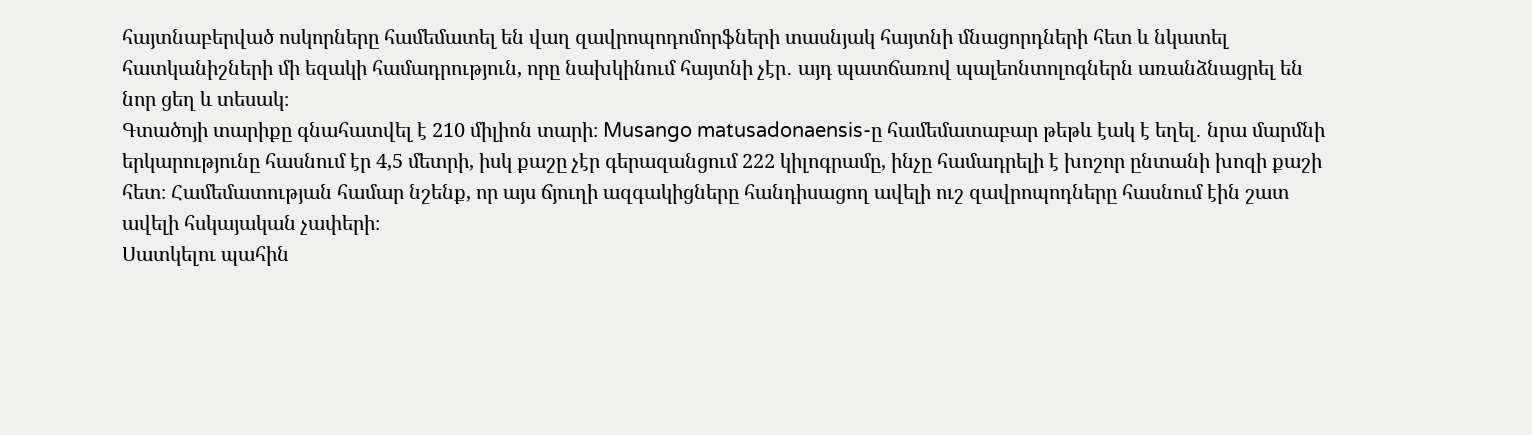հայտնաբերված ոսկորները համեմատել են վաղ զավրոպոդոմորֆների տասնյակ հայտնի մնացորդների հետ և նկատել հատկանիշների մի եզակի համադրություն, որը նախկինում հայտնի չէր․ այդ պատճառով պալեոնտոլոգներն առանձնացրել են նոր ցեղ և տեսակ։
Գտածոյի տարիքը գնահատվել է 210 միլիոն տարի։ Musango matusadonaensis-ը համեմատաբար թեթև էակ է եղել․ նրա մարմնի երկարությունը հասնում էր 4,5 մետրի, իսկ քաշը չէր գերազանցում 222 կիլոգրամը, ինչը համադրելի է խոշոր ընտանի խոզի քաշի հետ։ Համեմատության համար նշենք, որ այս ճյուղի ազգակիցները հանդիսացող ավելի ուշ զավրոպոդները հասնում էին շատ ավելի հսկայական չափերի։
Սատկելու պահին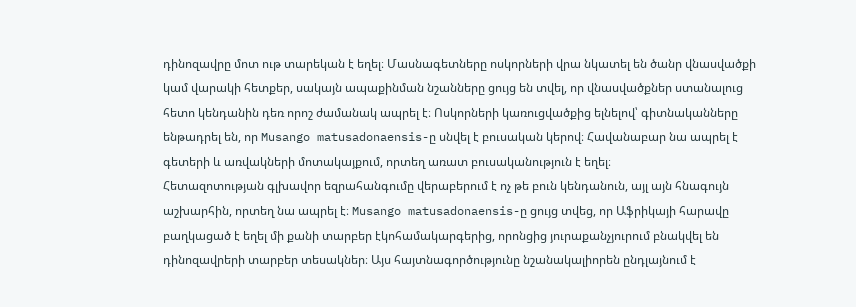դինոզավրը մոտ ութ տարեկան է եղել։ Մասնագետները ոսկորների վրա նկատել են ծանր վնասվածքի կամ վարակի հետքեր, սակայն ապաքինման նշանները ցույց են տվել, որ վնասվածքներ ստանալուց հետո կենդանին դեռ որոշ ժամանակ ապրել է։ Ոսկորների կառուցվածքից ելնելով՝ գիտնականները ենթադրել են, որ Musango matusadonaensis-ը սնվել է բուսական կերով։ Հավանաբար նա ապրել է գետերի և առվակների մոտակայքում, որտեղ առատ բուսականություն է եղել։
Հետազոտության գլխավոր եզրահանգումը վերաբերում է ոչ թե բուն կենդանուն, այլ այն հնագույն աշխարհին, որտեղ նա ապրել է։ Musango matusadonaensis-ը ցույց տվեց, որ Աֆրիկայի հարավը բաղկացած է եղել մի քանի տարբեր էկոհամակարգերից, որոնցից յուրաքանչյուրում բնակվել են դինոզավրերի տարբեր տեսակներ։ Այս հայտնագործությունը նշանակալիորեն ընդլայնում է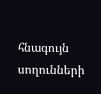հնագույն սողունների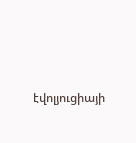էվոլյուցիայի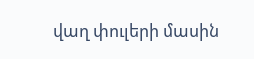վաղ փուլերի մասին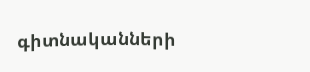գիտնականների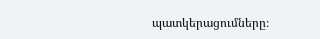պատկերացումները։